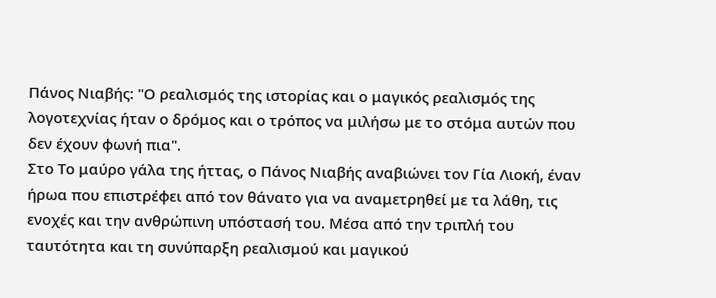Πάνος Νιαβής: "Ο ρεαλισμός της ιστορίας και ο μαγικός ρεαλισμός της λογοτεχνίας ήταν ο δρόμος και ο τρόπος να μιλήσω με το στόμα αυτών που δεν έχουν φωνή πια".
Στο Το μαύρο γάλα της ήττας, ο Πάνος Νιαβής αναβιώνει τον Γία Λιοκή, έναν ήρωα που επιστρέφει από τον θάνατο για να αναμετρηθεί με τα λάθη, τις ενοχές και την ανθρώπινη υπόστασή του. Μέσα από την τριπλή του ταυτότητα και τη συνύπαρξη ρεαλισμού και μαγικού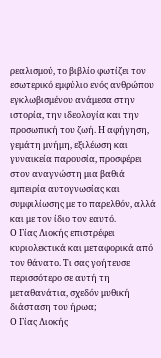ρεαλισμού, το βιβλίο φωτίζει τον εσωτερικό εμφύλιο ενός ανθρώπου εγκλωβισμένου ανάμεσα στην ιστορία, την ιδεολογία και την προσωπική του ζωή. Η αφήγηση, γεμάτη μνήμη, εξιλέωση και γυναικεία παρουσία, προσφέρει στον αναγνώστη μια βαθιά εμπειρία αυτογνωσίας και συμφιλίωσης με το παρελθόν, αλλά και με τον ίδιο τον εαυτό.
Ο Γίας Λιοκής επιστρέφει κυριολεκτικά και μεταφορικά από τον θάνατο. Τι σας γοήτευσε περισσότερο σε αυτή τη μεταθανάτια, σχεδόν μυθική διάσταση του ήρωα;
Ο Γίας Λιοκής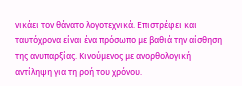νικάει τον θάνατο λογοτεχνικά. Επιστρέφει και ταυτόχρονα είναι ένα πρόσωπο με βαθιά την αίσθηση της ανυπαρξίας. Κινούμενος με ανορθολογική αντίληψη για τη ροή του χρόνου.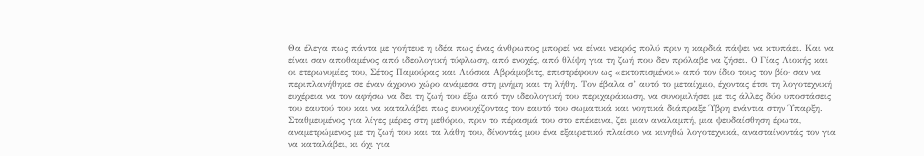Θα έλεγα πως πάντα με γοήτευε η ιδέα πως ένας άνθρωπος μπορεί να είναι νεκρός πολύ πριν η καρδιά πάψει να κτυπάει. Και να είναι σαν αποθαμένος από ιδεολογική τύφλωση, από ενοχές, από θλίψη για τη ζωή που δεν πρόλαβε να ζήσει. Ο Γίας Λιοκής και οι ετερωνυμίες του, Σέτος Παμούρας και Λιόσκα Αβράμοβιτς, επιστρέφουν ως «εκτοπισμένοι» από τον ίδιο τους τον βίο· σαν να περιπλανήθηκε σε έναν άχρονο χώρο ανάμεσα στη μνήμη και τη λήθη. Τον έβαλα σ’ αυτό το μεταίχμιο, έχοντας έτσι τη λογοτεχνική ευχέρεια να τον αφήσω να δει τη ζωή του έξω από την ιδεολογική του περιχαράκωση, να συνομιλήσει με τις άλλες δύο υποστάσεις του εαυτού του και να καταλάβει πως ευνουχίζοντας τον εαυτό του σωματικά και νοητικά διάπραξε Ύβρη ενάντια στην Ύπαρξη. Σταθμευμένος για λίγες μέρες στη μεθόριο, πριν το πέρασμά του στο επέκεινα, ζει μιαν αναλαμπή, μια ψευδαίσθηση έρωτα, αναμετρώμενος με τη ζωή του και τα λάθη του, δίνοντάς μου ένα εξαιρετικό πλαίσιο να κινηθώ λογοτεχνικά, ανασταίνοντάς τον για να καταλάβει, κι όχι για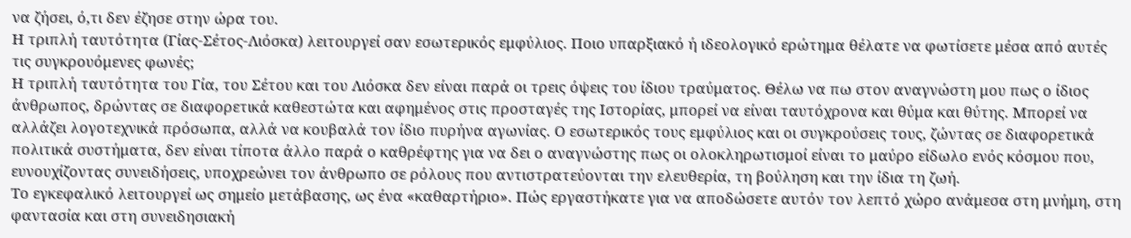να ζήσει, ό,τι δεν έζησε στην ώρα του.
Η τριπλή ταυτότητα (Γίας-Σέτος-Λιόσκα) λειτουργεί σαν εσωτερικός εμφύλιος. Ποιο υπαρξιακό ή ιδεολογικό ερώτημα θέλατε να φωτίσετε μέσα από αυτές τις συγκρουόμενες φωνές;
Η τριπλή ταυτότητα του Γία, του Σέτου και του Λιόσκα δεν είναι παρά οι τρεις όψεις του ίδιου τραύματος. Θέλω να πω στον αναγνώστη μου πως ο ίδιος άνθρωπος, δρώντας σε διαφορετικά καθεστώτα και αφημένος στις προσταγές της Ιστορίας, μπορεί να είναι ταυτόχρονα και θύμα και θύτης. Μπορεί να αλλάζει λογοτεχνικά πρόσωπα, αλλά να κουβαλά τον ίδιο πυρήνα αγωνίας. Ο εσωτερικός τους εμφύλιος και οι συγκρούσεις τους, ζώντας σε διαφορετικά πολιτικά συστήματα, δεν είναι τίποτα άλλο παρά ο καθρέφτης για να δει ο αναγνώστης πως οι ολοκληρωτισμοί είναι το μαύρο είδωλο ενός κόσμου που, ευνουχίζοντας συνειδήσεις, υποχρεώνει τον άνθρωπο σε ρόλους που αντιστρατεύονται την ελευθερία, τη βούληση και την ίδια τη ζωή.
Το εγκεφαλικό λειτουργεί ως σημείο μετάβασης, ως ένα «καθαρτήριο». Πώς εργαστήκατε για να αποδώσετε αυτόν τον λεπτό χώρο ανάμεσα στη μνήμη, στη φαντασία και στη συνειδησιακή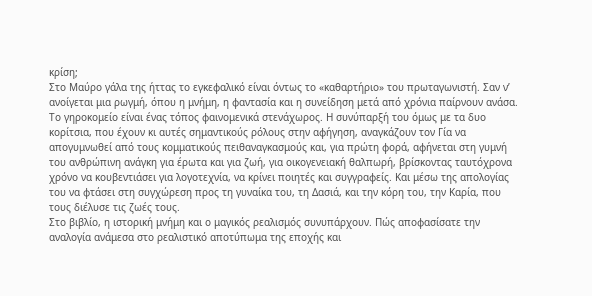κρίση;
Στο Μαύρο γάλα της ήττας το εγκεφαλικό είναι όντως το «καθαρτήριο» του πρωταγωνιστή. Σαν ν’ ανοίγεται μια ρωγμή, όπου η μνήμη, η φαντασία και η συνείδηση μετά από χρόνια παίρνουν ανάσα. Το γηροκομείο είναι ένας τόπος φαινομενικά στενάχωρος. Η συνύπαρξή του όμως με τα δυο κορίτσια, που έχουν κι αυτές σημαντικούς ρόλους στην αφήγηση, αναγκάζουν τον Γία να απογυμνωθεί από τους κομματικούς πειθαναγκασμούς και, για πρώτη φορά, αφήνεται στη γυμνή του ανθρώπινη ανάγκη για έρωτα και για ζωή, για οικογενειακή θαλπωρή, βρίσκοντας ταυτόχρονα χρόνο να κουβεντιάσει για λογοτεχνία, να κρίνει ποιητές και συγγραφείς. Και μέσω της απολογίας του να φτάσει στη συγχώρεση προς τη γυναίκα του, τη Δασιά, και την κόρη του, την Καρία, που τους διέλυσε τις ζωές τους.
Στο βιβλίο, η ιστορική μνήμη και ο μαγικός ρεαλισμός συνυπάρχουν. Πώς αποφασίσατε την αναλογία ανάμεσα στο ρεαλιστικό αποτύπωμα της εποχής και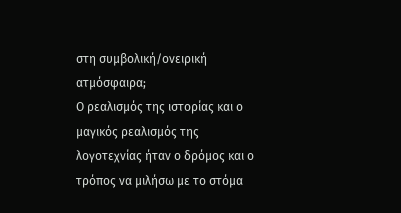στη συμβολική/ονειρική ατμόσφαιρα;
Ο ρεαλισμός της ιστορίας και ο μαγικός ρεαλισμός της λογοτεχνίας ήταν ο δρόμος και ο τρόπος να μιλήσω με το στόμα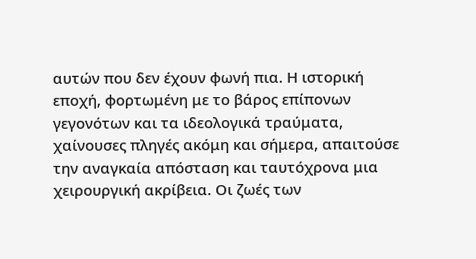αυτών που δεν έχουν φωνή πια. Η ιστορική εποχή, φορτωμένη με το βάρος επίπονων γεγονότων και τα ιδεολογικά τραύματα, χαίνουσες πληγές ακόμη και σήμερα, απαιτούσε την αναγκαία απόσταση και ταυτόχρονα μια χειρουργική ακρίβεια. Οι ζωές των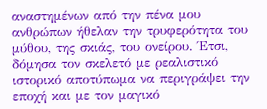αναστημένων από την πένα μου ανθρώπων ήθελαν την τρυφερότητα του μύθου, της σκιάς, του ονείρου. Έτσι, δόμησα τον σκελετό με ρεαλιστικό ιστορικό αποτύπωμα να περιγράψει την εποχή και με τον μαγικό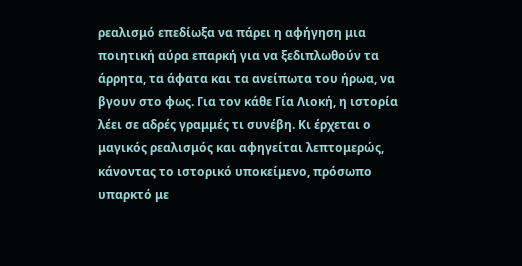ρεαλισμό επεδίωξα να πάρει η αφήγηση μια ποιητική αύρα επαρκή για να ξεδιπλωθούν τα άρρητα, τα άφατα και τα ανείπωτα του ήρωα, να βγουν στο φως. Για τον κάθε Γία Λιοκή, η ιστορία λέει σε αδρές γραμμές τι συνέβη. Κι έρχεται ο μαγικός ρεαλισμός και αφηγείται λεπτομερώς, κάνοντας το ιστορικό υποκείμενο, πρόσωπο υπαρκτό με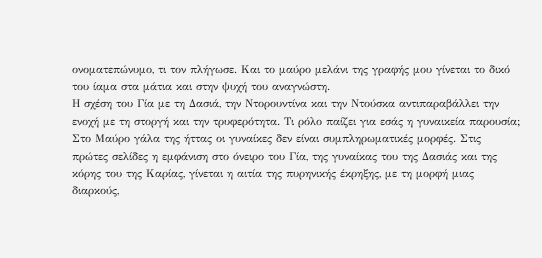ονοματεπώνυμο, τι τον πλήγωσε. Και το μαύρο μελάνι της γραφής μου γίνεται το δικό του ίαμα στα μάτια και στην ψυχή του αναγνώστη.
Η σχέση του Γία με τη Δασιά, την Ντορουντίνα και την Ντούσκα αντιπαραβάλλει την ενοχή με τη στοργή και την τρυφερότητα. Τι ρόλο παίζει για εσάς η γυναικεία παρουσία;
Στο Μαύρο γάλα της ήττας οι γυναίκες δεν είναι συμπληρωματικές μορφές. Στις πρώτες σελίδες η εμφάνιση στο όνειρο του Γία, της γυναίκας του της Δασιάς και της κόρης του της Καρίας, γίνεται η αιτία της πυρηνικής έκρηξης, με τη μορφή μιας διαρκούς,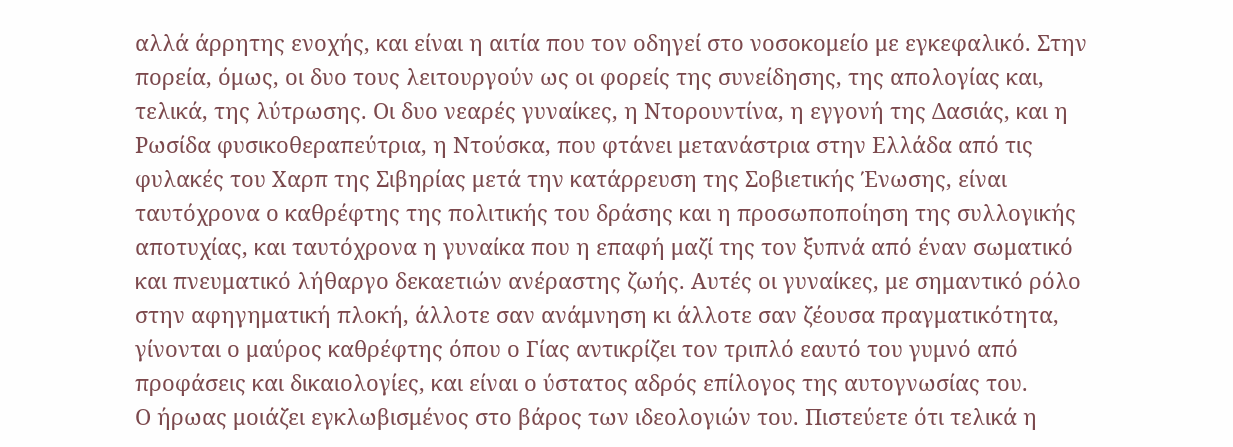αλλά άρρητης ενοχής, και είναι η αιτία που τον οδηγεί στο νοσοκομείο με εγκεφαλικό. Στην πορεία, όμως, οι δυο τους λειτουργούν ως οι φορείς της συνείδησης, της απολογίας και, τελικά, της λύτρωσης. Οι δυο νεαρές γυναίκες, η Ντορουντίνα, η εγγονή της Δασιάς, και η Ρωσίδα φυσικοθεραπεύτρια, η Ντούσκα, που φτάνει μετανάστρια στην Ελλάδα από τις φυλακές του Χαρπ της Σιβηρίας μετά την κατάρρευση της Σοβιετικής Ένωσης, είναι ταυτόχρονα ο καθρέφτης της πολιτικής του δράσης και η προσωποποίηση της συλλογικής αποτυχίας, και ταυτόχρονα η γυναίκα που η επαφή μαζί της τον ξυπνά από έναν σωματικό και πνευματικό λήθαργο δεκαετιών ανέραστης ζωής. Αυτές οι γυναίκες, με σημαντικό ρόλο στην αφηγηματική πλοκή, άλλοτε σαν ανάμνηση κι άλλοτε σαν ζέουσα πραγματικότητα, γίνονται ο μαύρος καθρέφτης όπου ο Γίας αντικρίζει τον τριπλό εαυτό του γυμνό από προφάσεις και δικαιολογίες, και είναι ο ύστατος αδρός επίλογος της αυτογνωσίας του.
Ο ήρωας μοιάζει εγκλωβισμένος στο βάρος των ιδεολογιών του. Πιστεύετε ότι τελικά η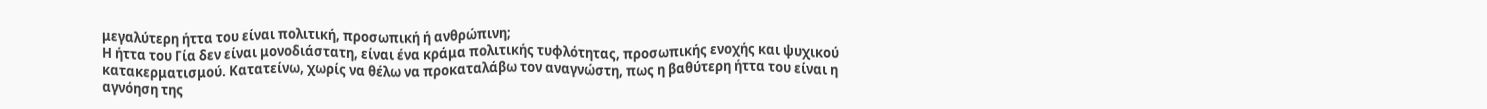μεγαλύτερη ήττα του είναι πολιτική, προσωπική ή ανθρώπινη;
Η ήττα του Γία δεν είναι μονοδιάστατη, είναι ένα κράμα πολιτικής τυφλότητας, προσωπικής ενοχής και ψυχικού κατακερματισμού. Κατατείνω, χωρίς να θέλω να προκαταλάβω τον αναγνώστη, πως η βαθύτερη ήττα του είναι η αγνόηση της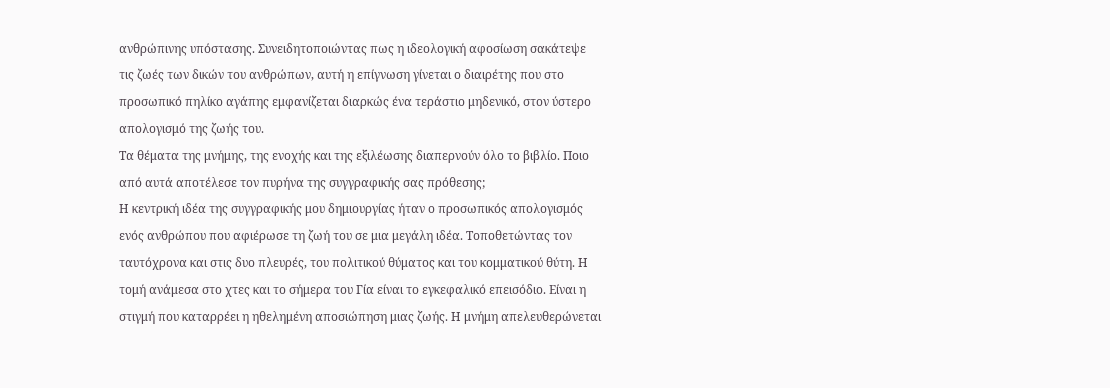ανθρώπινης υπόστασης. Συνειδητοποιώντας πως η ιδεολογική αφοσίωση σακάτεψε τις ζωές των δικών του ανθρώπων, αυτή η επίγνωση γίνεται ο διαιρέτης που στο προσωπικό πηλίκο αγάπης εμφανίζεται διαρκώς ένα τεράστιο μηδενικό, στον ύστερο απολογισμό της ζωής του.
Τα θέματα της μνήμης, της ενοχής και της εξιλέωσης διαπερνούν όλο το βιβλίο. Ποιο από αυτά αποτέλεσε τον πυρήνα της συγγραφικής σας πρόθεσης;
Η κεντρική ιδέα της συγγραφικής μου δημιουργίας ήταν ο προσωπικός απολογισμός ενός ανθρώπου που αφιέρωσε τη ζωή του σε μια μεγάλη ιδέα. Τοποθετώντας τον ταυτόχρονα και στις δυο πλευρές, του πολιτικού θύματος και του κομματικού θύτη. Η τομή ανάμεσα στο χτες και το σήμερα του Γία είναι το εγκεφαλικό επεισόδιο. Είναι η στιγμή που καταρρέει η ηθελημένη αποσιώπηση μιας ζωής. Η μνήμη απελευθερώνεται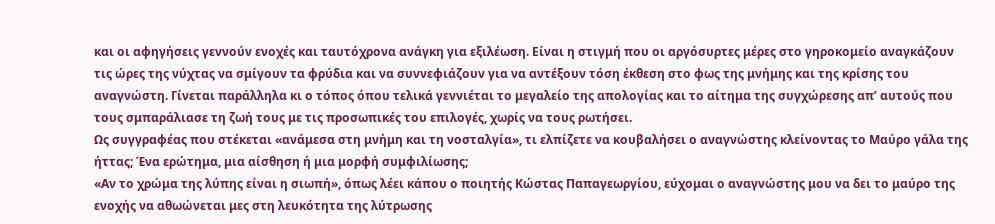και οι αφηγήσεις γεννούν ενοχές και ταυτόχρονα ανάγκη για εξιλέωση. Είναι η στιγμή που οι αργόσυρτες μέρες στο γηροκομείο αναγκάζουν τις ώρες της νύχτας να σμίγουν τα φρύδια και να συννεφιάζουν για να αντέξουν τόση έκθεση στο φως της μνήμης και της κρίσης του αναγνώστη. Γίνεται παράλληλα κι ο τόπος όπου τελικά γεννιέται το μεγαλείο της απολογίας και το αίτημα της συγχώρεσης απ’ αυτούς που τους σμπαράλιασε τη ζωή τους με τις προσωπικές του επιλογές, χωρίς να τους ρωτήσει.
Ως συγγραφέας που στέκεται «ανάμεσα στη μνήμη και τη νοσταλγία», τι ελπίζετε να κουβαλήσει ο αναγνώστης κλείνοντας το Μαύρο γάλα της ήττας; Ένα ερώτημα, μια αίσθηση ή μια μορφή συμφιλίωσης;
«Αν το χρώμα της λύπης είναι η σιωπή», όπως λέει κάπου ο ποιητής Κώστας Παπαγεωργίου, εύχομαι ο αναγνώστης μου να δει το μαύρο της ενοχής να αθωώνεται μες στη λευκότητα της λύτρωσης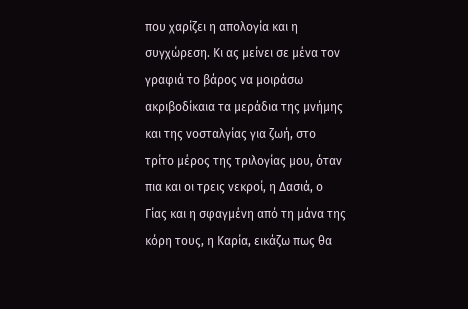που χαρίζει η απολογία και η συγχώρεση. Κι ας μείνει σε μένα τον γραφιά το βάρος να μοιράσω ακριβοδίκαια τα μεράδια της μνήμης και της νοσταλγίας για ζωή, στο τρίτο μέρος της τριλογίας μου, όταν πια και οι τρεις νεκροί, η Δασιά, ο Γίας και η σφαγμένη από τη μάνα της κόρη τους, η Καρία, εικάζω πως θα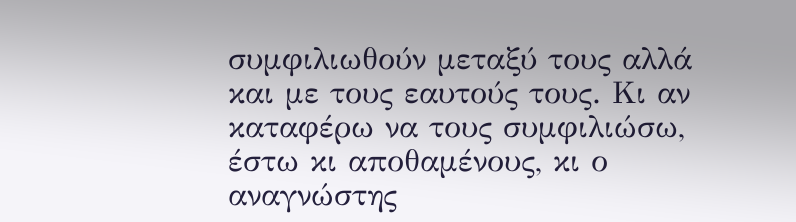συμφιλιωθούν μεταξύ τους αλλά και με τους εαυτούς τους. Κι αν καταφέρω να τους συμφιλιώσω, έστω κι αποθαμένους, κι ο αναγνώστης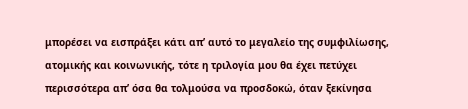μπορέσει να εισπράξει κάτι απ’ αυτό το μεγαλείο της συμφιλίωσης, ατομικής και κοινωνικής, τότε η τριλογία μου θα έχει πετύχει περισσότερα απ’ όσα θα τολμούσα να προσδοκώ, όταν ξεκίνησα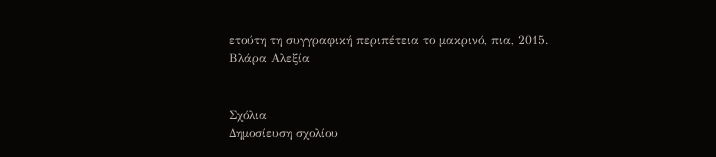ετούτη τη συγγραφική περιπέτεια το μακρινό, πια, 2015.
Βλάρα Αλεξία


Σχόλια
Δημοσίευση σχολίου